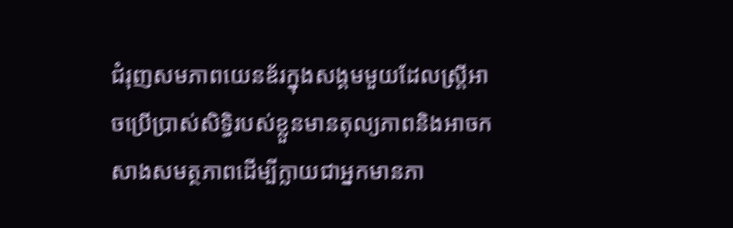ជំរុញសមភាពយេនឌ័រក្នុងសង្គមមួយដែលស្ត្រីអាចប្រើប្រាស់សិទ្ធិរបស់ខ្លួនមានតុល្យភាពនិងអាចកសាងសមត្ថភាពដើម្បីក្លាយជាអ្នកមានភា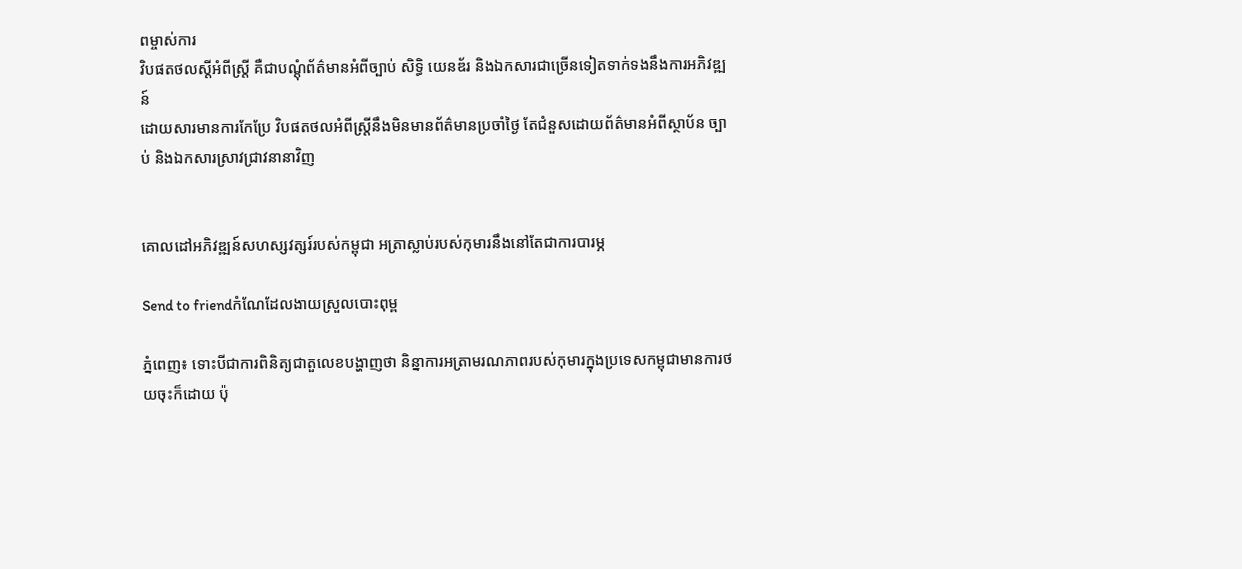ពម្ចាស់ការ
វិបផតថលស្តីអំពីស្ត្រី គឺជាបណ្តុំព័ត៌មានអំពីច្បាប់ សិទ្ធិ យេនឌ័រ និងឯកសារជាច្រើនទៀតទាក់ទងនឹងការអភិវឌ្ឍន៍
ដោយសារមានការកែប្រែ វិបផតថលអំពីស្ត្រីនឹងមិនមានព័ត៌មានប្រចាំថ្ងៃ តែជំនួសដោយព័ត៌មានអំពីស្ថាប័ន ច្បាប់ និងឯកសារស្រាវជ្រាវនានាវិញ


គោលដៅអភិវឌ្ឍន៍សហស្សវត្សរ៍របស់កម្ពុជា អត្រាស្លាប់របស់កុមារនឹងនៅតែជាការបារម្ភ

Send to friendកំណែដែលងាយស្រួលបោះពុម្ព

ភ្នំពេញ៖ ទោះបីជាការពិនិត្យជាតួលេខបង្ហាញថា និន្នាការអត្រាមរណភាពរបស់កុមារក្នុងប្រទេសកម្ពុជាមានការថយចុះក៏ដោយ ប៉ុ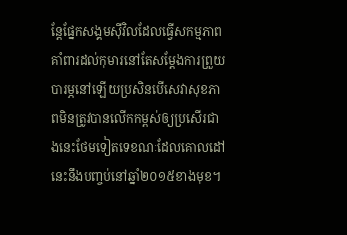ន្តែផ្នែកសង្គមស៊ីវិលដែលធ្វើសកម្មភាពគាំពារដល់កុមារនៅតែសម្ដែងការព្រួយបារម្ភនៅឡើយប្រសិនបើសេវាសុខភាពមិនត្រូវបានលើកកម្ពស់ឲ្យប្រសើរជាងនេះថែមទៀតទេខណៈដែលគោលដៅនេះនឹងបញ្ចប់នៅឆ្នាំ២០១៥ខាងមុខ។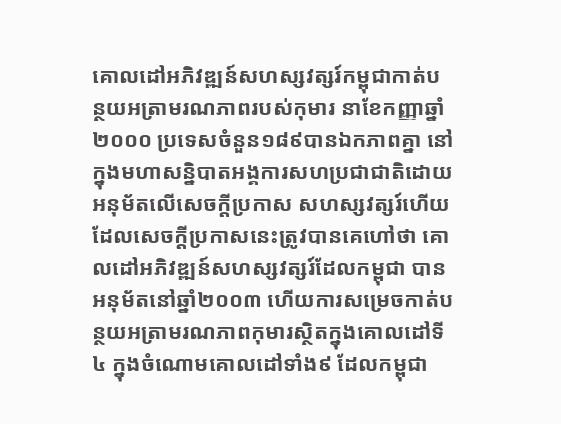គោលដៅអភិវឌ្ឍន៍សហស្សវត្សរ៍កម្ពុជាកាត់បន្ថយអត្រាមរណភាពរបស់កុមារ នាខែកញ្ញាឆ្នាំ២០០០ ប្រទេសចំនួន១៨៩បានឯកភាពគ្នា នៅក្នុងមហាសន្និបាតអង្គការសហប្រជាជាតិដោយអនុម័តលើសេចក្ដីប្រកាស សហស្សវត្សរ៍ហើយដែលសេចក្ដីប្រកាសនេះត្រូវបានគេហៅថា គោលដៅអភិវឌ្ឍន៍សហស្សវត្សរ៍ដែលកម្ពុជា បានអនុម័តនៅឆ្នាំ២០០៣ ហើយការសម្រេចកាត់បន្ថយអត្រាមរណភាពកុមារស្ថិតក្នុងគោលដៅទី៤ ក្នុងចំណោមគោលដៅទាំង៩ ដែលកម្ពុជា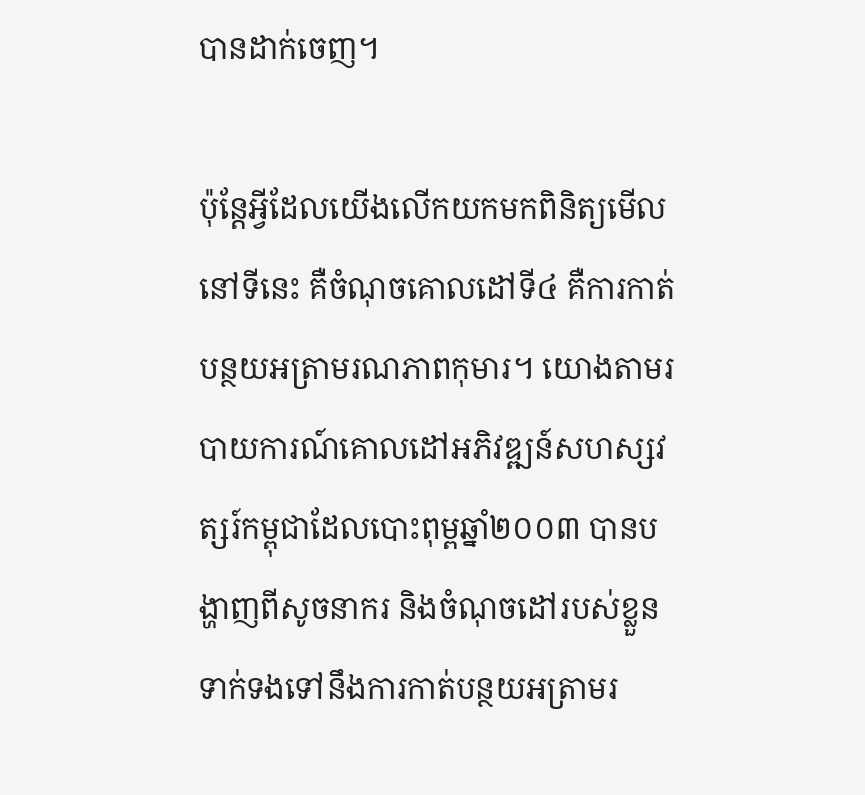បានដាក់ចេញ។

ប៉ុន្តែអ្វីដែលយើងលើកយកមកពិនិត្យមើលនៅទីនេះ គឺចំណុចគោលដៅទី៤ គឺការកាត់បន្ថយអត្រាមរណភាពកុមារ។ យោងតាមរបាយការណ៍គោលដៅអភិវឌ្ឍន៍សហស្សវត្សរ៍កម្ពុជាដែលបោះពុម្ពឆ្នាំ២០០៣ បានបង្ហាញពីសូចនាករ និងចំណុចដៅរបស់ខ្លួនទាក់ទងទៅនឹងការកាត់បន្ថយអត្រាមរ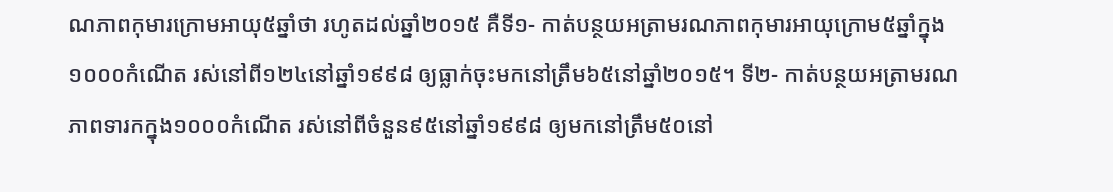ណភាពកុមារក្រោមអាយុ៥ឆ្នាំថា រហូតដល់ឆ្នាំ២០១៥ គឺទី១- កាត់បន្ថយអត្រាមរណភាពកុមារអាយុក្រោម៥ឆ្នាំក្នុង១០០០កំណើត រស់នៅពី១២៤នៅឆ្នាំ១៩៩៨ ឲ្យធ្លាក់ចុះមកនៅត្រឹម៦៥នៅឆ្នាំ២០១៥។ ទី២- កាត់បន្ថយអត្រាមរណភាពទារកក្នុង១០០០កំណើត រស់នៅពីចំនួន៩៥នៅឆ្នាំ១៩៩៨ ឲ្យមកនៅត្រឹម៥០នៅ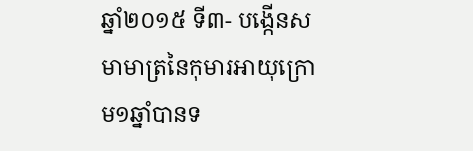ឆ្នាំ២០១៥ ទី៣- បង្កើនសមាមាត្រនៃកុមារអាយុក្រោម១ឆ្នាំបានទ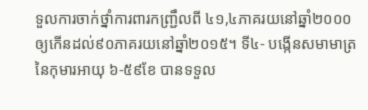ទួលការចាក់ថ្នាំការពារកញ្ជ្រឹលពី ៤១,៤ភាគរយនៅឆ្នាំ២០០០ ឲ្យកើនដល់៩០ភាគរយនៅឆ្នាំ២០១៥។ ទី៤- បង្កើនសមាមាត្រនៃកុមារអាយុ ៦-៥៩ខែ បានទទួល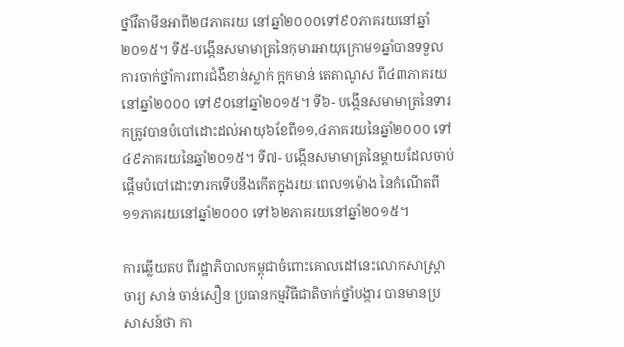ថ្នាំវីតាមីនអាពី២៨ភាគរយ នៅឆ្នាំ២០០០ទៅ៩០ភាគរយនៅឆ្នាំ២០១៥។ ទី៥-បង្កើនសមាមាត្រនៃកុមារអាយុក្រោម១ឆ្នាំបានទទួលការចាក់ថ្នាំការពារជំងឺខាន់ស្លាក់ ក្អកមាន់ តេតាណូស ពី៤៣ភាគរយនៅឆ្នាំ២០០០ ទៅ៩០នៅឆ្នាំ២០១៥។ ទី៦- បង្កើនសមាមាត្រនៃទារកត្រូវបានបំបៅដោះដល់អាយុ៦ខែពី១១,៤ភាគរយនៃឆ្នាំ២០០០ ទៅ៤៩ភាគរយនៃឆ្នាំ២០១៥។ ទី៧- បង្កើនសមាមាត្រនៃម្ដាយដែលចាប់ផ្ដើមបំបៅដោះទារកទើបនឹងកើតក្នុងរយៈពេល១ម៉ោង នៃកំណើតពី១១ភាគរយនៅឆ្នាំ២០០០ ទៅ៦២ភាគរយនៅឆ្នាំ២០១៥។

ការឆ្លើយតប ពីរដ្ឋាភិបាលកម្ពុជាចំពោះគោលដៅនេះលោកសាស្ត្រាចារ្យ សាន់ ចាន់សឿន ប្រធានកម្មវិធីជាតិចាក់ថ្នាំបង្ការ បានមានប្រសាសន៍ថា កា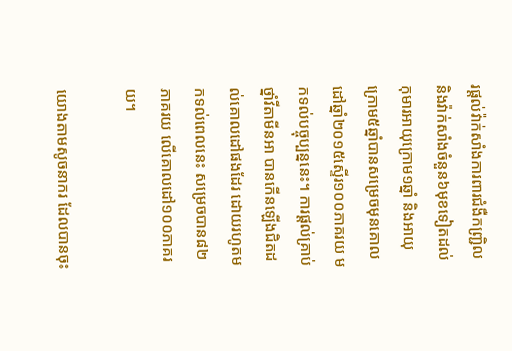រផ្ដល់វ៉ាក់សាំងការពារជំងឺកញ្ជ្រិល និងវ៉ាក់សាំងចំនួន៦មុខទៀតដល់កុមារអាយុក្រោម១ឆ្នាំ និងអាយុក្រោម៥ឆ្នាំបានសម្រេចមុនគោលដៅឆ្នាំ២០១៥ស្ទើរ១០០ភាគរយ មកទល់បច្ចុប្បន្ននេះ។ ការផ្ដល់គ្រាប់ថ្នាំវីតាមីនអា បានកើនឡើងជិតដល់គោលដៅផងដែរ ដោយរហូតមកទល់ពេលនេះ សម្រេចបាន៨២ភាគរយ លើគោលដៅ១០០ភាគរយ។

យោងតាមសូចនាករ ដែលបានចុះ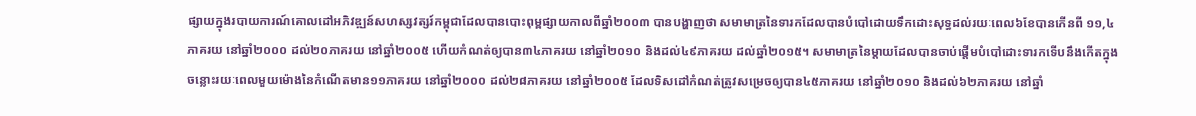ផ្សាយក្នុងរបាយការណ៍គោលដៅអភិវឌ្ឍន៍សហស្សវត្សរ៍កម្ពុជាដែលបានបោះពុម្ពផ្សាយកាលពីឆ្នាំ២០០៣ បានបង្ហាញថា សមាមាត្រនៃទារកដែលបានបំបៅដោយទឹកដោះសុទ្ធដល់រយៈពេល៦ខែបានកើនពី ១១,៤ភាគរយ នៅឆ្នាំ២០០០ ដល់២០ភាគរយ នៅឆ្នាំ២០០៥ ហើយកំណត់ឲ្យបាន៣៤ភាគរយ នៅឆ្នាំ២០១០ និងដល់៤៩ភាគរយ ដល់ឆ្នាំ២០១៥។ សមាមាត្រនៃម្ដាយដែលបានចាប់ផ្ដើមបំបៅដោះទារកទើបនឹងកើតក្នុងចន្លោះរយៈពេលមួយម៉ោងនៃកំណើតមាន១១ភាគរយ នៅឆ្នាំ២០០០ ដល់២៨ភាគរយ នៅឆ្នាំ២០០៥ ដែលទិសដៅកំណត់ត្រូវសម្រេចឲ្យបាន៤៥ភាគរយ នៅឆ្នាំ២០១០ និងដល់៦២ភាគរយ នៅឆ្នាំ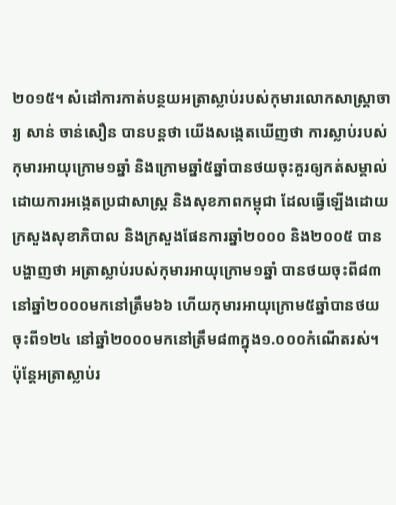២០១៥។ សំដៅការកាត់បន្ថយអត្រាស្លាប់របស់កុមារលោកសាស្ត្រាចារ្យ សាន់ ចាន់សឿន បានបន្តថា យើងសង្កេតឃើញថា ការស្លាប់របស់កុមារអាយុក្រោម១ឆ្នាំ និងក្រោមឆ្នាំ៥ឆ្នាំបានថយចុះគួរឲ្យកត់សម្គាល់ដោយការអង្កេតប្រជាសាស្ត្រ និងសុខភាពកម្ពុជា ដែលធ្វើឡើងដោយក្រសួងសុខាភិបាល និងក្រសួងផែនការឆ្នាំ២០០០ និង២០០៥ បានបង្ហាញថា អត្រាស្លាប់របស់កុមារអាយុក្រោម១ឆ្នាំ បានថយចុះពី៨៣ នៅឆ្នាំ២០០០មកនៅត្រឹម៦៦ ហើយកុមារអាយុក្រោម៥ឆ្នាំបានថយចុះពី១២៤ នៅឆ្នាំ២០០០មកនៅត្រឹម៨៣ក្នុង១.០០០កំណើតរស់។ ប៉ុន្តែអត្រាស្លាប់រ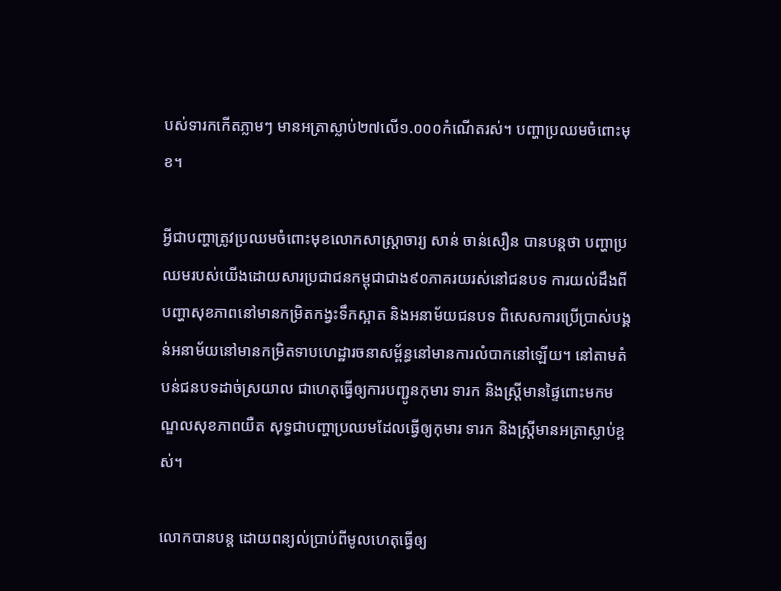បស់ទារកកើតភ្លាមៗ មានអត្រាស្លាប់២៧លើ១.០០០កំណើតរស់។ បញ្ហាប្រឈមចំពោះមុខ។

អ្វីជាបញ្ហាត្រូវប្រឈមចំពោះមុខលោកសាស្ត្រាចារ្យ សាន់ ចាន់សឿន បានបន្តថា បញ្ហាប្រឈមរបស់យើងដោយសារប្រជាជនកម្ពុជាជាង៩០ភាគរយរស់នៅជនបទ ការយល់ដឹងពីបញ្ហាសុខភាពនៅមានកម្រិតកង្វះទឹកស្អាត និងអនាម័យជនបទ ពិសេសការប្រើប្រាស់បង្គន់អនាម័យនៅមានកម្រិតទាបហេដ្ឋារចនាសម្ព័ន្ធនៅមានការលំបាកនៅឡើយ។ នៅតាមតំបន់ជនបទដាច់ស្រយាល ជាហេតុធ្វើឲ្យការបញ្ជូនកុមារ ទារក និងស្ត្រីមានផ្ទៃពោះមកមណ្ឌលសុខភាពយឺត សុទ្ធជាបញ្ហាប្រឈមដែលធ្វើឲ្យកុមារ ទារក និងស្ត្រីមានអត្រាស្លាប់ខ្ពស់។

លោកបានបន្ត ដោយពន្យល់ប្រាប់ពីមូលហេតុធ្វើឲ្យ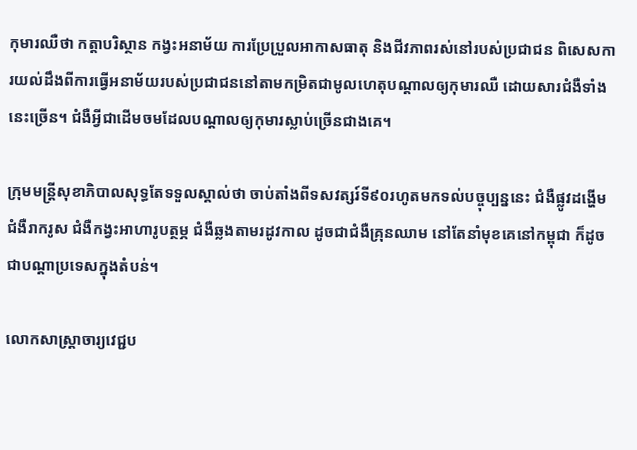កុមារឈឺថា កត្តាបរិស្ថាន កង្វះអនាម័យ ការប្រែប្រួលអាកាសធាតុ និងជីវភាពរស់នៅរបស់ប្រជាជន ពិសេសការយល់ដឹងពីការធ្វើអនាម័យរបស់ប្រជាជននៅតាមកម្រិតជាមូលហេតុបណ្ដាលឲ្យកុមារឈឺ ដោយសារជំងឺទាំងនេះច្រើន។ ជំងឺអ្វីជាដើមចមដែលបណ្ដាលឲ្យកុមារស្លាប់ច្រើនជាងគេ។

ក្រុមមន្ត្រីសុខាភិបាលសុទ្ធតែទទួលស្គាល់ថា ចាប់តាំងពីទសវត្សរ៍ទី៩០រហូតមកទល់បច្ចុប្បន្ននេះ ជំងឺផ្លូវដង្ហើម ជំងឺរាករូស ជំងឺកង្វះអាហារូបត្ថម្ភ ជំងឺឆ្លងតាមរដូវកាល ដូចជាជំងឺគ្រុនឈាម នៅតែនាំមុខគេនៅកម្ពុជា ក៏ដូចជាបណ្ដាប្រទេសក្នុងតំបន់។

លោកសាស្ត្រាចារ្យវេជ្ជប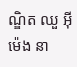ណ្ឌិត ឈួ អ៊ីម៉េង នា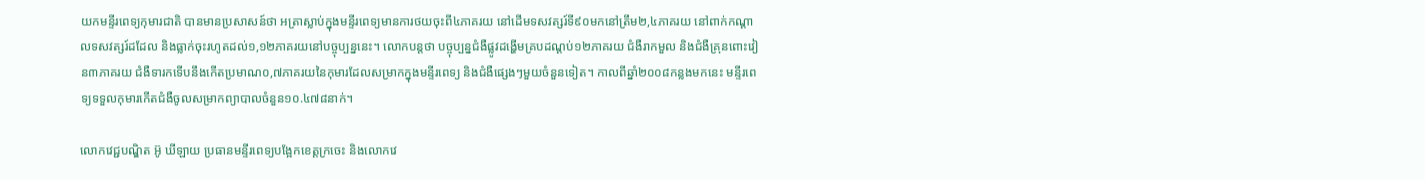យកមន្ទីរពេទ្យកុមារជាតិ បានមានប្រសាសន៍ថា អត្រាស្លាប់ក្នុងមន្ទីរពេទ្យមានការថយចុះពី៤ភាគរយ នៅដើមទសវត្សរ៍ទី៩០មកនៅត្រឹម២,៤ភាគរយ នៅពាក់កណ្ដាលទសវត្សរ៍ដដែល និងធ្លាក់ចុះរហូតដល់១,១២ភាគរយនៅបច្ចុប្បន្ននេះ។ លោកបន្តថា បច្ចុប្បន្នជំងឺផ្លូវដង្ហើមគ្របដណ្ដប់១២ភាគរយ ជំងឺរាកមួល និងជំងឺគ្រុនពោះវៀន៣ភាគរយ ជំងឺទារកទើបនឹងកើតប្រមាណ០,៧ភាគរយនៃកុមារដែលសម្រាកក្នុងមន្ទីរពេទ្យ និងជំងឺផ្សេងៗមួយចំនួនទៀត។ កាលពីឆ្នាំ២០០៨កន្លងមកនេះ មន្ទីរពេទ្យទទួលកុមារកើតជំងឺចូលសម្រាកព្យាបាលចំនួន១០.៤៧៨នាក់។

លោកវេជ្ជបណ្ឌិត អ៊ូ ឃីឡាយ ប្រធានមន្ទីរពេទ្យបង្អែកខេត្តក្រចេះ និងលោកវេ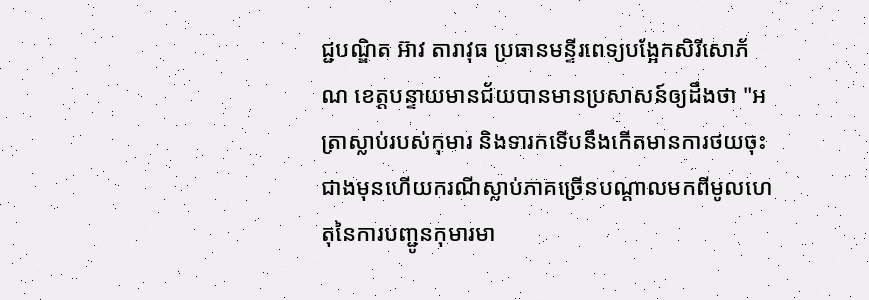ជ្ជបណ្ឌិត អ៊ាវ តារាវុធ ប្រធានមន្ទីរពេទ្យបង្អែកសិរីសោភ័ណ ខេត្តបន្ទាយមានជ័យបានមានប្រសាសន៍ឲ្យដឹងថា "អត្រាស្លាប់របស់កុមារ និងទារកទើបនឹងកើតមានការថយចុះជាងមុនហើយករណីស្លាប់ភាគច្រើនបណ្ដាលមកពីមូលហេតុនៃការបញ្ជូនកុមារមា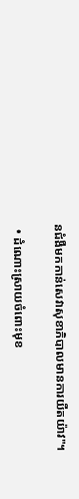នជំងឺមកកាន់សេវាសុខាភិបាលមានការយឺតយ៉ាវ"។

  • ដំណោះស្រាយចំពោះមុខ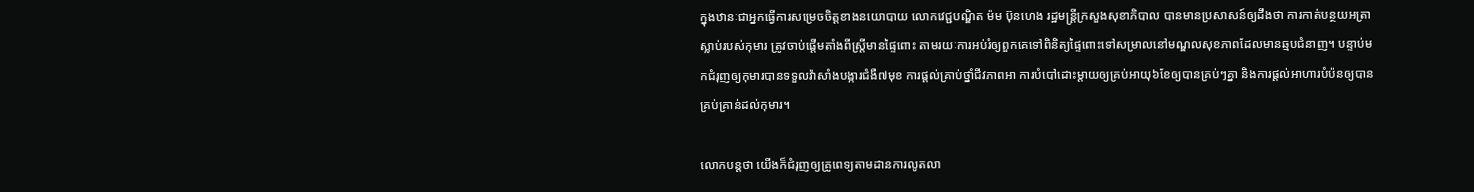ក្នុងឋានៈជាអ្នកធ្វើការសម្រេចចិត្តខាងនយោបាយ លោកវេជ្ជបណ្ឌិត ម៉ម ប៊ុនហេង រដ្ឋមន្ត្រីក្រសួងសុខាភិបាល បានមានប្រសាសន៍ឲ្យដឹងថា ការកាត់បន្ថយអត្រាស្លាប់របស់កុមារ ត្រូវចាប់ផ្ដើមតាំងពីស្ត្រីមានផ្ទៃពោះ តាមរយៈការអប់រំឲ្យពួកគេទៅពិនិត្យផ្ទៃពោះទៅសម្រាលនៅមណ្ឌលសុខភាពដែលមានឆ្មបជំនាញ។ បន្ទាប់មកជំរុញឲ្យកុមារបានទទួលវ៉ាសាំងបង្ការជំងឺ៧មុខ ការផ្ដល់គ្រាប់ថ្នាំជីវភាពអា ការបំបៅដោះម្ដាយឲ្យគ្រប់អាយុ៦ខែឲ្យបានគ្រប់ៗគ្នា និងការផ្ដល់អាហារបំប៉នឲ្យបានគ្រប់គ្រាន់ដល់កុមារ។

លោកបន្តថា យើងក៏ជំរុញឲ្យគ្រូពេទ្យតាមដានការលូតលា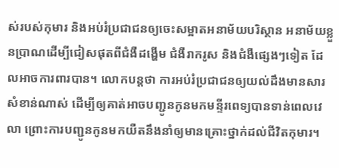ស់របស់កុមារ និងអប់រំប្រជាជនឲ្យចេះសម្អាតអនាម័យបរិស្ថាន អនាម័យខ្លួនប្រាណដើម្បីជៀសផុតពីជំងឺដង្ហើម ជំងឺរាករូស និងជំងឺផ្សេងៗទៀត ដែលអាចការពារបាន។ លោកបន្តថា ការអប់រំប្រជាជនឲ្យយល់ដឹងមានសារសំខាន់ណាស់ ដើម្បីឲ្យគាត់អាចបញ្ជូនកូនមកមន្ទីរពេទ្យបានទាន់ពេលវេលា ព្រោះការបញ្ជូនកូនមកយឺតនឹងនាំឲ្យមានគ្រោះថ្នាក់ដល់ជីវិតកុមារ។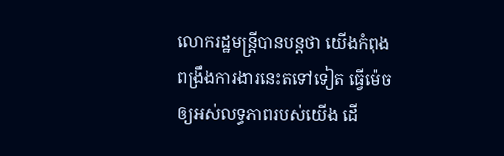លោករដ្ឋមន្ត្រីបានបន្តថា យើងកំពុងពង្រឹងការងារនេះតទៅទៀត ធ្វើម៉េចឲ្យអស់លទ្ធភាពរបស់យើង ដើ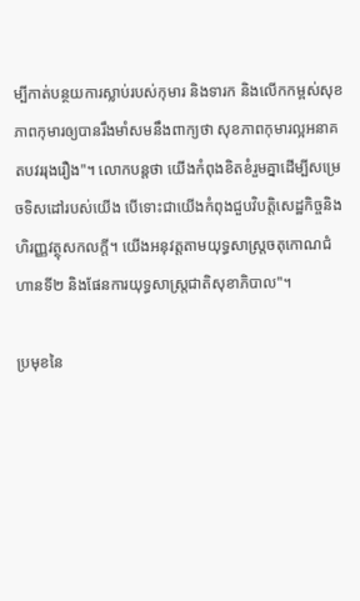ម្បីកាត់បន្ថយការស្លាប់របស់កុមារ និងទារក និងលើកកម្ពស់សុខភាពកុមារឲ្យបានរឹងមាំសមនឹងពាក្យថា សុខភាពកុមារល្អអនាគតបវររុងរឿង"។ លោកបន្តថា យើងកំពុងខិតខំរួមគ្នាដើម្បីសម្រេចទិសដៅរបស់យើង បើទោះជាយើងកំពុងជួបវិបត្តិសេដ្ឋកិច្ចនិងហិរញ្ញវត្ថុសកលក្ដី។ យើងអនុវត្តតាមយុទ្ធសាស្ត្រចតុកោណជំហានទី២ និងផែនការយុទ្ធសាស្ត្រជាតិសុខាភិបាល"។

ប្រមុខនៃ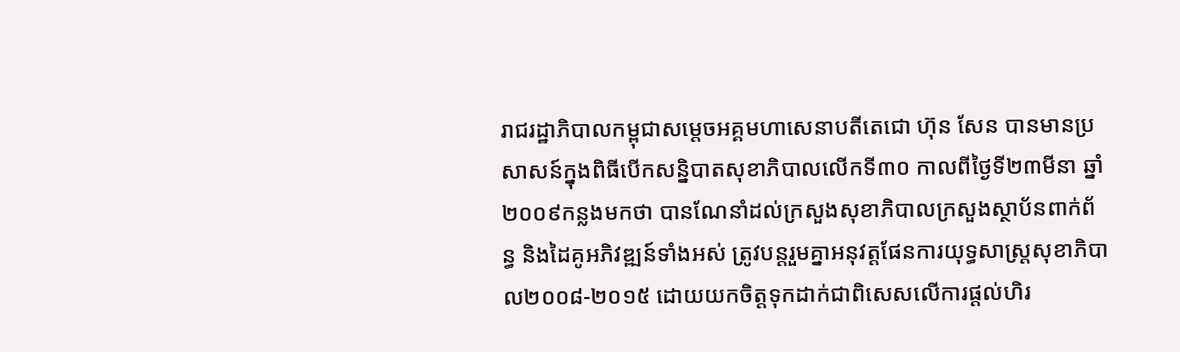រាជរដ្ឋាភិបាលកម្ពុជាសម្ដេចអគ្គមហាសេនាបតីតេជោ ហ៊ុន សែន បានមានប្រសាសន៍ក្នុងពិធីបើកសន្និបាតសុខាភិបាលលើកទី៣០ កាលពីថ្ងៃទី២៣មីនា ឆ្នាំ២០០៩កន្លងមកថា បានណែនាំដល់ក្រសួងសុខាភិបាលក្រសួងស្ថាប័នពាក់ព័ន្ធ និងដៃគូអភិវឌ្ឍន៍ទាំងអស់ ត្រូវបន្តរួមគ្នាអនុវត្តផែនការយុទ្ធសាស្ត្រសុខាភិបាល២០០៨-២០១៥ ដោយយកចិត្តទុកដាក់ជាពិសេសលើការផ្ដល់ហិរ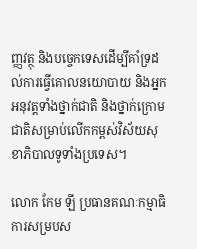ញ្ញវត្ថុ និងបច្ចេកទេសដើម្បីគាំទ្រដល់ការធ្វើគោលនយោបាយ និងអ្នកអនុវត្តទាំងថ្នាក់ជាតិ និងថ្នាក់ក្រោមជាតិសម្រាប់លើកកម្ពស់វិស័យសុខាភិបាលទូទាំងប្រទេស។

លោក កែម ឡី ប្រធានគណៈកម្មាធិការសម្របស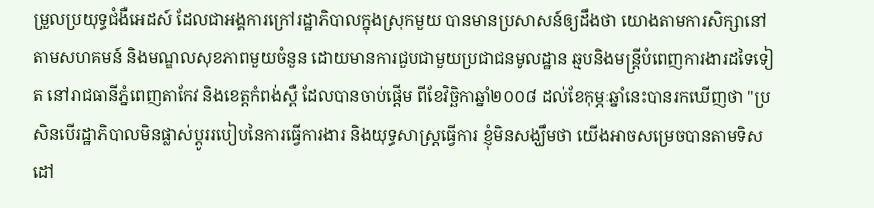ម្រួលប្រយុទ្ធជំងឺអេដស៍ ដែលជាអង្គការក្រៅរដ្ឋាភិបាលក្នុងស្រុកមួយ បានមានប្រសាសន៍ឲ្យដឹងថា យោងតាមការសិក្សានៅតាមសហគមន៍ និងមណ្ឌលសុខភាពមួយចំនួន ដោយមានការជួបជាមួយប្រជាជនមូលដ្ឋាន ឆ្មបនិងមន្ត្រីបំពេញការងារដទៃទៀត នៅរាជធានីភ្នំពេញតាកែវ និងខេត្តកំពង់ស្ពឺ ដែលបានចាប់ផ្ដើម ពីខែវិច្ឆិកាឆ្នាំ២០០៨ ដល់ខែកុម្ភៈឆ្នាំនេះបានរកឃើញថា "ប្រសិនបើរដ្ឋាភិបាលមិនផ្លាស់ប្ដូររបៀបនៃការធ្វើការងារ និងយុទ្ធសាស្ត្រធ្វើការ ខ្ញុំមិនសង្ឃឹមថា យើងអាចសម្រេចបានតាមទិសដៅ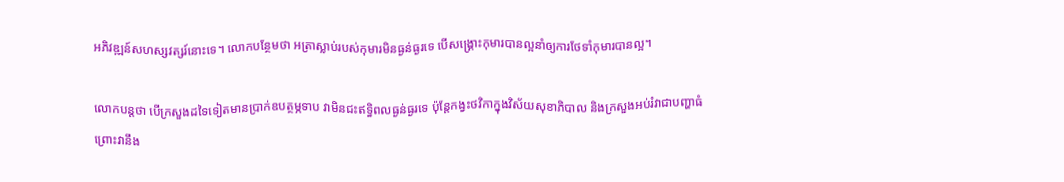អភិវឌ្ឍន៍សហស្សវត្សរ៍នោះទេ។ លោកបន្ថែមថា អត្រាស្លាប់របស់កុមារមិនធ្ងន់ធ្ងរទេ បើសង្គ្រោះកុមារបានល្អនាំឲ្យការថែទាំកុមារបានល្អ។

លោកបន្តថា បើក្រសួងដទៃទៀតមានប្រាក់ឧបត្ថម្ភទាប វាមិនជះឥទ្ធិពលធ្ងន់ធ្ងរទេ ប៉ុន្តែកង្វះថវិកាក្នុងវិស័យសុខាភិបាល និងក្រសួងអប់រំវាជាបញ្ហាធំ ព្រោះវានឹង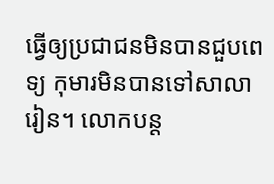ធ្វើឲ្យប្រជាជនមិនបានជួបពេទ្យ កុមារមិនបានទៅសាលារៀន។ លោកបន្ត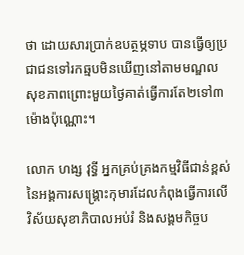ថា ដោយសារប្រាក់ឧបត្ថម្ភទាប បានធ្វើឲ្យប្រជាជនទៅរកឆ្មបមិនឃើញនៅតាមមណ្ឌលសុខភាពព្រោះមួយថ្ងៃគាត់ធ្វើការតែ២ទៅ៣ម៉ោងប៉ុណ្ណោះ។

លោក ហង្ស វុទ្ធី អ្នកគ្រប់គ្រងកម្មវិធីជាន់ខ្ពស់នៃអង្គការសង្គ្រោះកុមារដែលកំពុងធ្វើការលើវិស័យសុខាភិបាលអប់រំ និងសង្គមកិច្ចប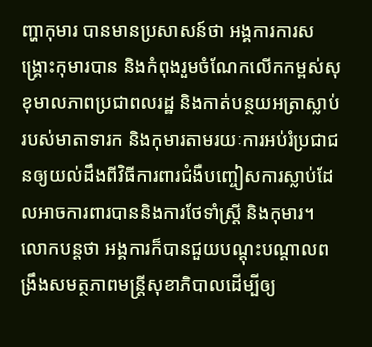ញ្ហាកុមារ បានមានប្រសាសន៍ថា អង្គការការសង្គ្រោះកុមារបាន និងកំពុងរួមចំណែកលើកកម្ពស់សុខុមាលភាពប្រជាពលរដ្ឋ និងកាត់បន្ថយអត្រាស្លាប់របស់មាតាទារក និងកុមារតាមរយៈការអប់រំប្រជាជនឲ្យយល់ដឹងពីវិធីការពារជំងឺបញ្ចៀសការស្លាប់ដែលអាចការពារបាននិងការថែទាំស្ត្រី និងកុមារ។ លោកបន្តថា អង្គការក៏បានជួយបណ្ដុះបណ្ដាលពង្រឹងសមត្ថភាពមន្ត្រីសុខាភិបាលដើម្បីឲ្យ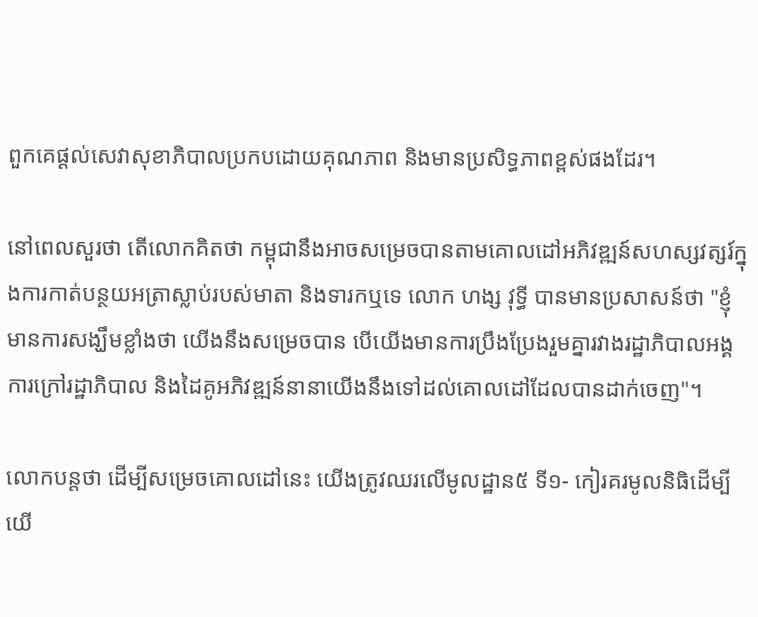ពួកគេផ្ដល់សេវាសុខាភិបាលប្រកបដោយគុណភាព និងមានប្រសិទ្ធភាពខ្ពស់ផងដែរ។

នៅពេលសួរថា តើលោកគិតថា កម្ពុជានឹងអាចសម្រេចបានតាមគោលដៅអភិវឌ្ឍន៍សហស្សវត្សរ៍ក្នុងការកាត់បន្ថយអត្រាស្លាប់របស់មាតា និងទារកឬទេ លោក ហង្ស វុទ្ធី បានមានប្រសាសន៍ថា "ខ្ញុំមានការសង្ឃឹមខ្លាំងថា យើងនឹងសម្រេចបាន បើយើងមានការប្រឹងប្រែងរួមគ្នារវាងរដ្ឋាភិបាលអង្គការក្រៅរដ្ឋាភិបាល និងដៃគូអភិវឌ្ឍន៍នានាយើងនឹងទៅដល់គោលដៅដែលបានដាក់ចេញ"។

លោកបន្តថា ដើម្បីសម្រេចគោលដៅនេះ យើងត្រូវឈរលើមូលដ្ឋាន៥ ទី១- កៀរគរមូលនិធិដើម្បីយើ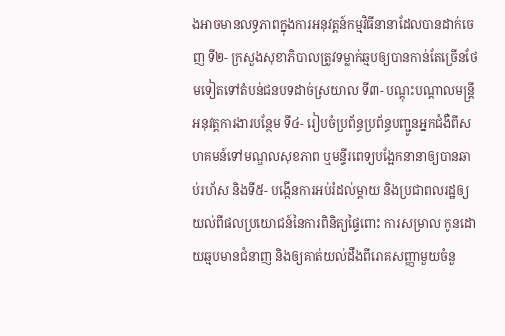ងអាចមានលទ្ធភាពក្នុងការអនុវត្តន៍កម្មវិធីនានាដែលបានដាក់ចេញ ទី២- ក្រសួងសុខាភិបាលត្រូវទម្លាក់ឆ្មបឲ្យបានកាន់តែច្រើនថែមទៀតទៅតំបន់ជនបទដាច់ស្រយាល ទី៣- បណ្ដុះបណ្ដាលមន្ត្រីអនុវត្តការងារបន្ថែម ទី៤- រៀបចំប្រព័ន្ធប្រព័ន្ធបញ្ជូនអ្នកជំងឺពីសហគមន៍ទៅមណ្ឌលសុខភាព ឬមន្ទីរពេទ្យបង្អែកនានាឲ្យបានឆាប់រហ័ស និងទី៥- បង្កើនការអប់រំដល់ម្ដាយ និងប្រជាពលរដ្ឋឲ្យយល់ពីផលប្រយោជន៍នៃការពិនិត្យផ្ទៃពោះ ការសម្រាល កូនដោយឆ្មបមានជំនាញ និងឲ្យគាត់យល់ដឹងពីរោគសញ្ញាមួយចំនួ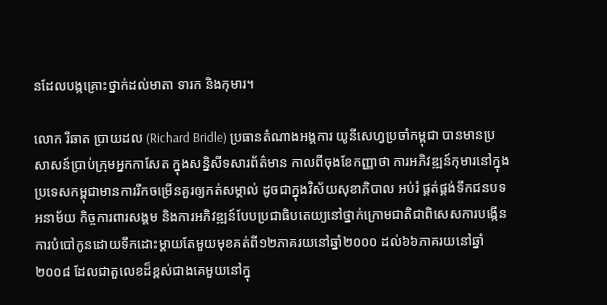នដែលបង្កគ្រោះថ្នាក់ដល់មាតា ទារក និងកុមារ។

លោក រីឆាត ប្រាយដល (Richard Bridle) ប្រធានតំណាងអង្គការ យូនីសេហ្វប្រចាំកម្ពុជា បានមានប្រសាសន៍ប្រាប់ក្រុមអ្នកកាសែត ក្នុងសន្និសីទសារព័ត៌មាន កាលពីចុងខែកញ្ញាថា ការអភិវឌ្ឍន៍កុមារនៅក្នុងប្រទេសកម្ពុជាមានការរីកចម្រើនគួរឲ្យកត់សម្គាល់ ដូចជាក្នុងវិស័យសុខាភិបាល អប់រំ ផ្គត់ផ្គង់ទឹកជនបទ អនាម័យ កិច្ចការពារសង្គម និងការអភិវឌ្ឍន៍បែបប្រជាធិបតេយ្យនៅថ្នាក់ក្រោមជាតិជាពិសេសការបង្កើនការបំបៅកូនដោយទឹកដោះម្ដាយតែមួយមុខគត់ពី១២ភាគរយនៅឆ្នាំ២០០០ ដល់៦៦ភាគរយនៅឆ្នាំ២០០៨ ដែលជាតួលេខដ៏ខ្ពស់ជាងគេមួយនៅក្នុ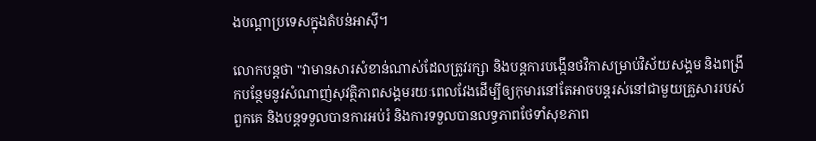ងបណ្ដាប្រទេសក្នុងតំបន់អាស៊ី។

លោកបន្តថា "វាមានសារសំខាន់ណាស់ដែលត្រូវរក្សា និងបន្តការបង្កើនថវិកាសម្រាប់វិស័យសង្គម និងពង្រីកបន្ថែមនូវសំណាញ់សុវត្ថិភាពសង្គមរយៈពេលវែងដើម្បីឲ្យកុមារនៅតែអាចបន្តរស់នៅជាមួយគ្រួសាររបស់ពួកគេ និងបន្តទទួលបានការអប់រំ និងការទទួលបានលទ្ធភាពថែទាំសុខភាព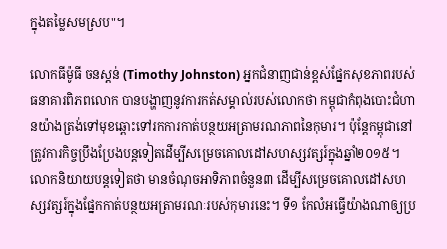ក្នុងតម្លៃសមស្រប"។

លោកធីម៉ូធី ចនស្ដន់ (Timothy Johnston) អ្នកជំនាញជាន់ខ្ពស់ផ្នែកសុខភាពរបស់ធនាគារពិភពលោក បានបង្ហាញនូវការកត់សម្គាល់របស់លោកថា កម្ពុជាកំពុងបោះជំហានយ៉ាងត្រង់ទៅមុខឆ្ពោះទៅរកការកាត់បន្ថយអត្រាមរណភាពនៃកុមារ។ ប៉ុន្តែកម្ពុជានៅត្រូវការកិច្ចប្រឹងប្រែងបន្តទៀតដើម្បីសម្រេចគោលដៅសហស្សវត្សរ៍ក្នុងឆ្នាំ២០១៥។ លោកនិយាយបន្តទៀតថា មានចំណុចអាទិភាពចំនួន៣ ដើម្បីសម្រេចគោលដៅសហស្សវត្សរ៍ក្នុងផ្នែកកាត់បន្ថយអត្រាមរណៈរបស់កុមារនេះ។ ទី១ កែលំអធ្វើយ៉ាងណាឲ្យប្រ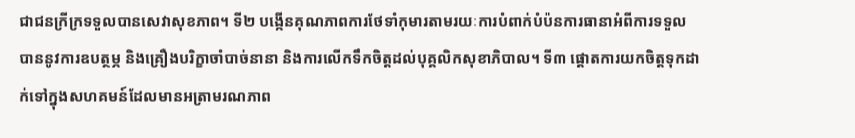ជាជនក្រីក្រទទួលបានសេវាសុខភាព។ ទី២ បង្កើនគុណភាពការថែទាំកុមារតាមរយៈការបំពាក់បំប៉នការធានាអំពីការទទួលបាននូវការឧបត្ថម្ភ និងគ្រឿងបរិក្ខាចាំបាច់នានា និងការលើកទឹកចិត្តដល់បុគ្គលិកសុខាភិបាល។ ទី៣ ផ្ដោតការយកចិត្តទុកដាក់ទៅក្នុងសហគមន៍ដែលមានអត្រាមរណភាព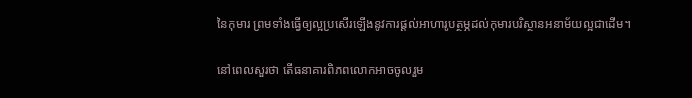នៃកុមារ ព្រមទាំងធ្វើឲ្យល្អប្រសើរឡើងនូវការផ្ដល់អាហារូបត្ថម្ភដល់កុមារបរិស្ថានអនាម័យល្អជាដើម។

នៅពេលសួរថា តើធនាគារពិភពលោកអាចចូលរួម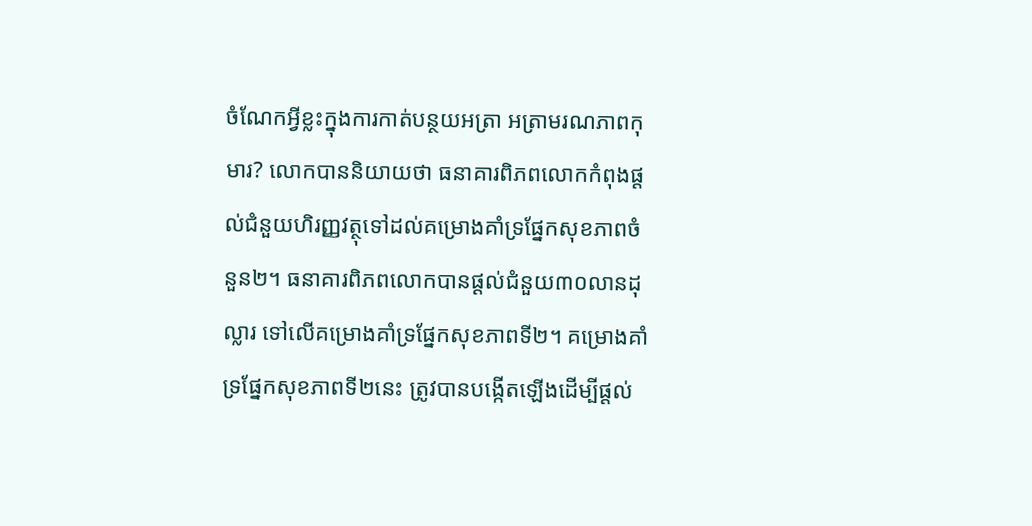ចំណែកអ្វីខ្លះក្នុងការកាត់បន្ថយអត្រា អត្រាមរណភាពកុមារ? លោកបាននិយាយថា ធនាគារពិភពលោកកំពុងផ្ដល់ជំនួយហិរញ្ញវត្ថុទៅដល់គម្រោងគាំទ្រផ្នែកសុខភាពចំនួន២។ ធនាគារពិភពលោកបានផ្ដល់ជំនួយ៣០លានដុល្លារ ទៅលើគម្រោងគាំទ្រផ្នែកសុខភាពទី២។ គម្រោងគាំទ្រផ្នែកសុខភាពទី២នេះ ត្រូវបានបង្កើតឡើងដើម្បីផ្ដល់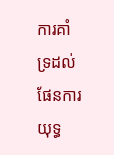ការគាំទ្រដល់ផែនការយុទ្ធ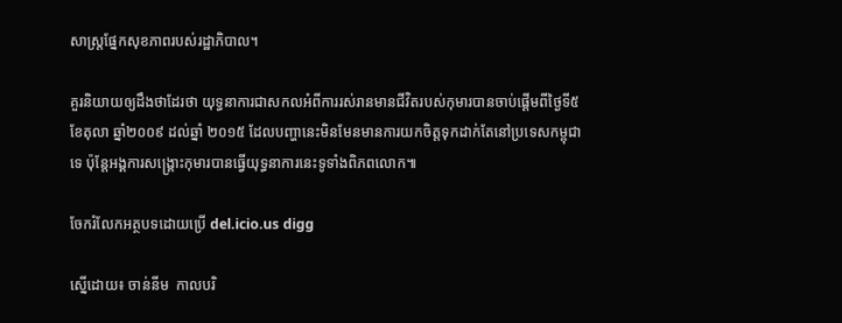សាស្ត្រផ្នែកសុខភាពរបស់រដ្ឋាភិបាល។

គួរនិយាយឲ្យដឹងថាដែរថា យុទ្ធនាការជាសកលអំពីការរស់រានមានជីវិតរបស់កុមារបានចាប់ផ្ដើមពីថ្ងៃទី៥ ខែតុលា ឆ្នាំ២០០៩ ដល់ឆ្នាំ ២០១៥ ដែលបញ្ហានេះមិនមែនមានការយកចិត្តទុកដាក់តែនៅប្រទេសកម្ពុជាទេ ប៉ុន្តែអង្គការសង្គ្រោះកុមារបានធ្វើយុទ្ធនាការនេះទូទាំងពិភពលោក៕

ចែករំលែកអត្ថបទដោយប្រើ del.icio.us digg

ស្នើដោយ៖ ចាន់នីម  កាលបរិ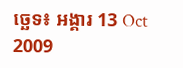ច្ឆេទ៖ អង្គារ 13 Oct 2009